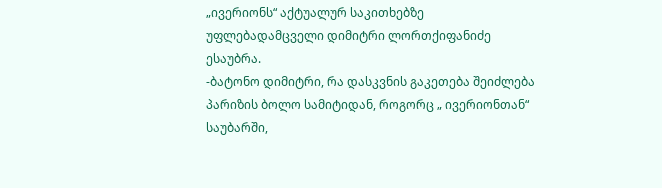„ივერიონს“ აქტუალურ საკითხებზე უფლებადამცველი დიმიტრი ლორთქიფანიძე ესაუბრა.
-ბატონო დიმიტრი, რა დასკვნის გაკეთება შეიძლება პარიზის ბოლო სამიტიდან, როგორც „ ივერიონთან“ საუბარში,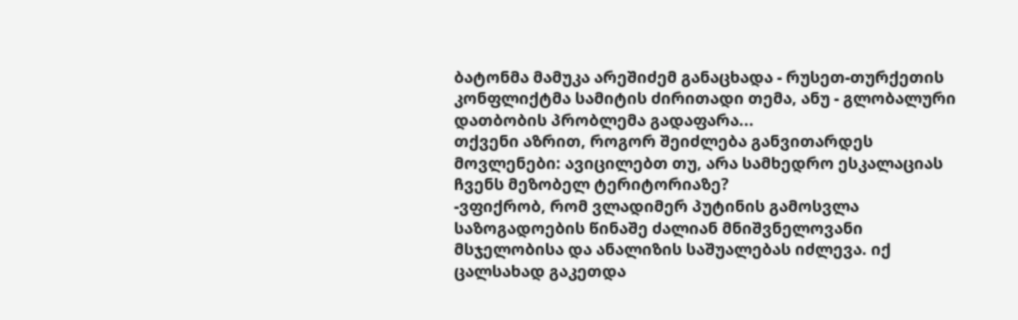ბატონმა მამუკა არეშიძემ განაცხადა - რუსეთ-თურქეთის კონფლიქტმა სამიტის ძირითადი თემა, ანუ - გლობალური დათბობის პრობლემა გადაფარა...
თქვენი აზრით, როგორ შეიძლება განვითარდეს მოვლენები: ავიცილებთ თუ, არა სამხედრო ესკალაციას ჩვენს მეზობელ ტერიტორიაზე?
-ვფიქრობ, რომ ვლადიმერ პუტინის გამოსვლა საზოგადოების წინაშე ძალიან მნიშვნელოვანი მსჯელობისა და ანალიზის საშუალებას იძლევა. იქ ცალსახად გაკეთდა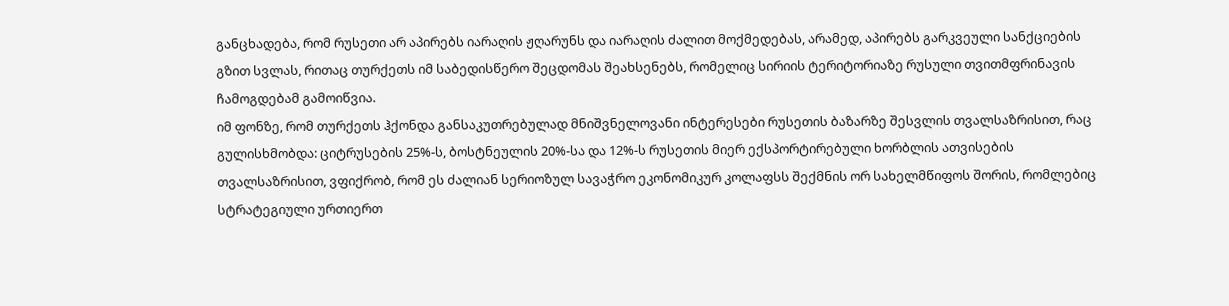განცხადება, რომ რუსეთი არ აპირებს იარაღის ჟღარუნს და იარაღის ძალით მოქმედებას, არამედ, აპირებს გარკვეული სანქციების გზით სვლას, რითაც თურქეთს იმ საბედისწერო შეცდომას შეახსენებს, რომელიც სირიის ტერიტორიაზე რუსული თვითმფრინავის ჩამოგდებამ გამოიწვია.
იმ ფონზე, რომ თურქეთს ჰქონდა განსაკუთრებულად მნიშვნელოვანი ინტერესები რუსეთის ბაზარზე შესვლის თვალსაზრისით, რაც გულისხმობდა: ციტრუსების 25%-ს, ბოსტნეულის 20%-სა და 12%-ს რუსეთის მიერ ექსპორტირებული ხორბლის ათვისების თვალსაზრისით, ვფიქრობ, რომ ეს ძალიან სერიოზულ სავაჭრო ეკონომიკურ კოლაფსს შექმნის ორ სახელმწიფოს შორის, რომლებიც სტრატეგიული ურთიერთ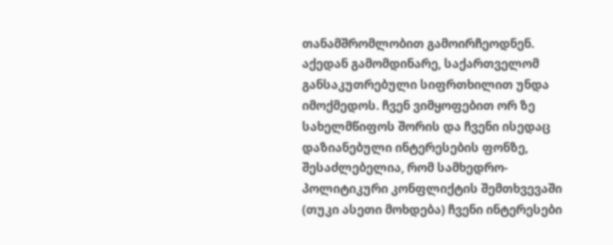თანამშრომლობით გამოირჩეოდნენ.
აქედან გამომდინარე, საქართველომ განსაკუთრებული სიფრთხილით უნდა იმოქმედოს. ჩვენ ვიმყოფებით ორ ზე სახელმწიფოს შორის და ჩვენი ისედაც დაზიანებული ინტერესების ფონზე, შესაძლებელია, რომ სამხედრო-პოლიტიკური კონფლიქტის შემთხვევაში (თუკი ასეთი მოხდება) ჩვენი ინტერესები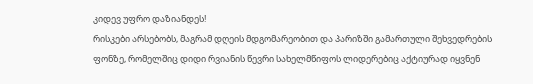კიდევ უფრო დაზიანდეს!
რისკები არსებობს, მაგრამ დღეის მდგომარეობით და პარიზში გამართული შეხვედრების ფონზე, რომელშიც დიდი რვიანის წევრი სახელმწიფოს ლიდერებიც აქტიურად იყვნენ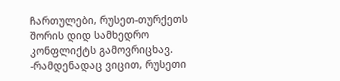ჩართულები, რუსეთ-თურქეთს შორის დიდ სამხედრო კონფლიქტს გამოვრიცხავ.
-რამდენადაც ვიცით, რუსეთი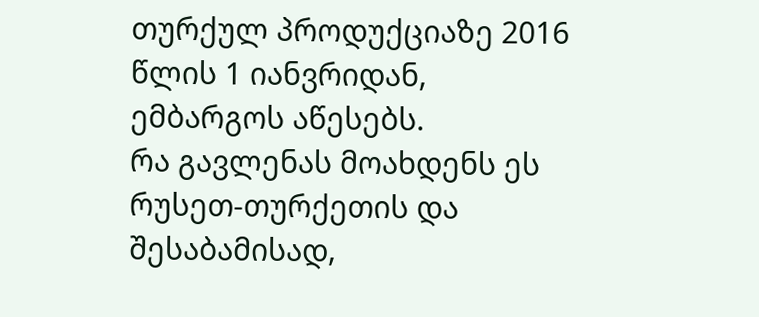თურქულ პროდუქციაზე 2016 წლის 1 იანვრიდან, ემბარგოს აწესებს.
რა გავლენას მოახდენს ეს რუსეთ-თურქეთის და შესაბამისად,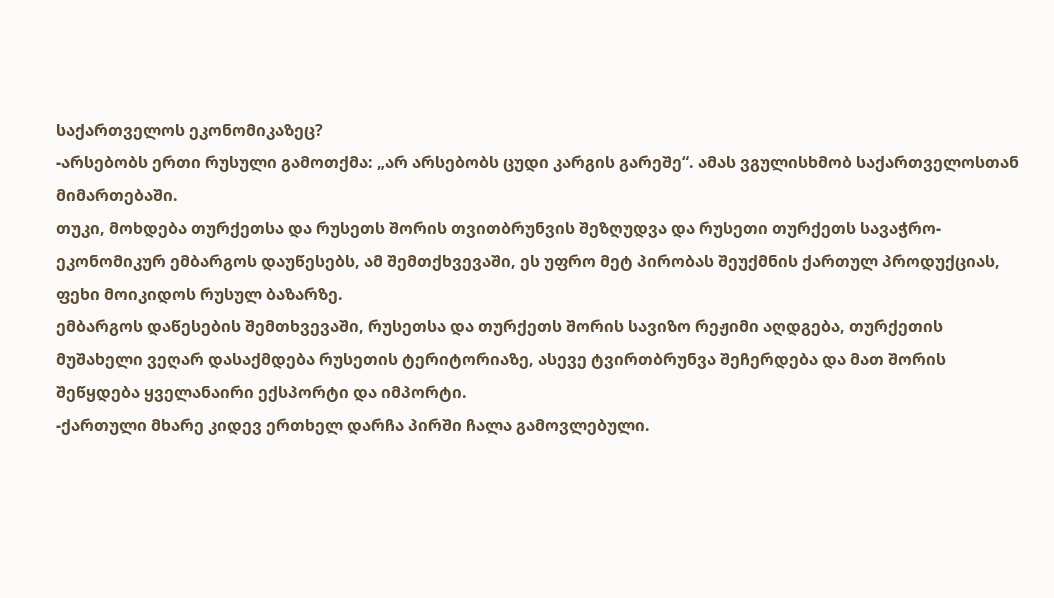საქართველოს ეკონომიკაზეც?
-არსებობს ერთი რუსული გამოთქმა: „არ არსებობს ცუდი კარგის გარეშე“. ამას ვგულისხმობ საქართველოსთან მიმართებაში.
თუკი, მოხდება თურქეთსა და რუსეთს შორის თვითბრუნვის შეზღუდვა და რუსეთი თურქეთს სავაჭრო-ეკონომიკურ ემბარგოს დაუწესებს, ამ შემთქხვევაში, ეს უფრო მეტ პირობას შეუქმნის ქართულ პროდუქციას, ფეხი მოიკიდოს რუსულ ბაზარზე.
ემბარგოს დაწესების შემთხვევაში, რუსეთსა და თურქეთს შორის სავიზო რეჟიმი აღდგება, თურქეთის მუშახელი ვეღარ დასაქმდება რუსეთის ტერიტორიაზე, ასევე ტვირთბრუნვა შეჩერდება და მათ შორის შეწყდება ყველანაირი ექსპორტი და იმპორტი.
-ქართული მხარე კიდევ ერთხელ დარჩა პირში ჩალა გამოვლებული.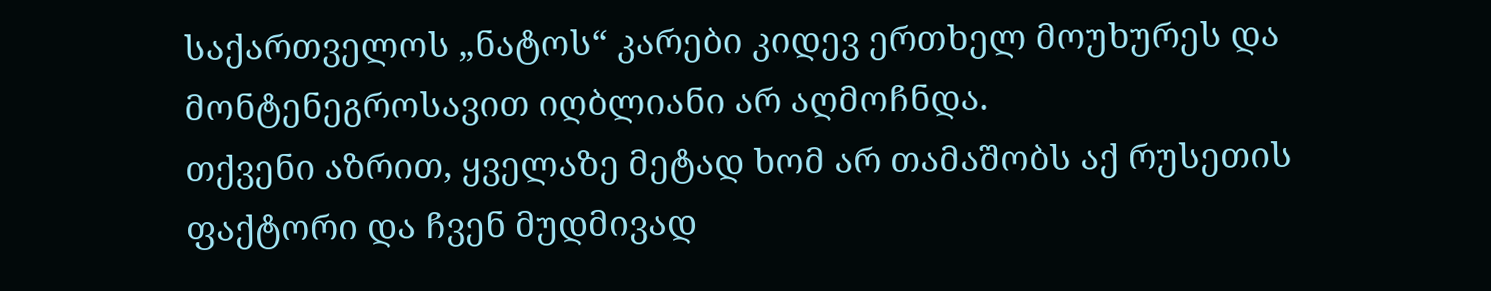საქართველოს „ნატოს“ კარები კიდევ ერთხელ მოუხურეს და მონტენეგროსავით იღბლიანი არ აღმოჩნდა.
თქვენი აზრით, ყველაზე მეტად ხომ არ თამაშობს აქ რუსეთის ფაქტორი და ჩვენ მუდმივად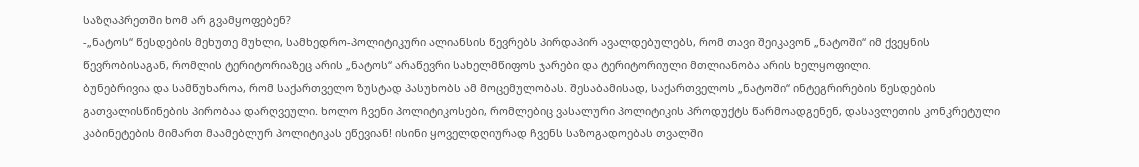საზღაპრეთში ხომ არ გვამყოფებენ?
-„ნატოს“ წესდების მეხუთე მუხლი, სამხედრო-პოლიტიკური ალიანსის წევრებს პირდაპირ ავალდებულებს, რომ თავი შეიკავონ „ნატოში“ იმ ქვეყნის წევრობისაგან, რომლის ტერიტორიაზეც არის „ნატოს“ არაწევრი სახელმწიფოს ჯარები და ტერიტორიული მთლიანობა არის ხელყოფილი.
ბუნებრივია და სამწუხაროა, რომ საქართველო ზუსტად პასუხობს ამ მოცემულობას. შესაბამისად, საქართველოს „ნატოში“ ინტეგრირების წესდების გათვალისწინების პირობაა დარღვეული. ხოლო ჩვენი პოლიტიკოსები, რომლებიც ვასალური პოლიტიკის პროდუქტს წარმოადგენენ, დასავლეთის კონკრეტული კაბინეტების მიმართ მაამებლურ პოლიტიკას ეწევიან! ისინი ყოველდღიურად ჩვენს საზოგადოებას თვალში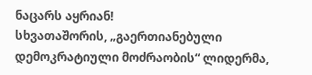ნაცარს აყრიან!
სხვათაშორის, „გაერთიანებული დემოკრატიული მოძრაობის“ ლიდერმა,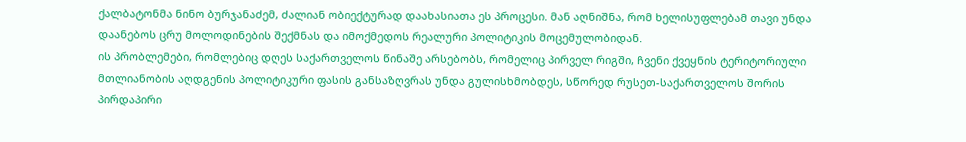ქალბატონმა ნინო ბურჯანაძემ, ძალიან ობიექტურად დაახასიათა ეს პროცესი. მან აღნიშნა, რომ ხელისუფლებამ თავი უნდა დაანებოს ცრუ მოლოდინების შექმნას და იმოქმედოს რეალური პოლიტიკის მოცემულობიდან.
ის პრობლემები, რომლებიც დღეს საქართველოს წინაშე არსებობს, რომელიც პირველ რიგში, ჩვენი ქვეყნის ტერიტორიული მთლიანობის აღდგენის პოლიტიკური ფასის განსაზღვრას უნდა გულისხმობდეს, სწორედ რუსეთ-საქართველოს შორის პირდაპირი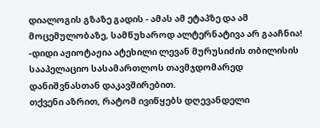დიალოგის გზაზე გადის - ამას ამ ეტაპზე და ამ მოცემულობაზე, სამწუხაროდ ალტერნატივა არ გააჩნია!
-დიდი აჟიოტაჟია ატეხილი ლევან მურუსიძის თბილისის სააპელაციო სასამართლოს თავმჯდომარედ დანიშვნასთან დაკავშირებით.
თქვენი აზრით, რატომ ივიწყებს დღევანდელი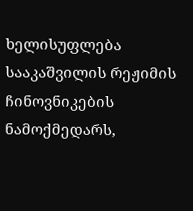ხელისუფლება სააკაშვილის რეჟიმის ჩინოვნიკების ნამოქმედარს,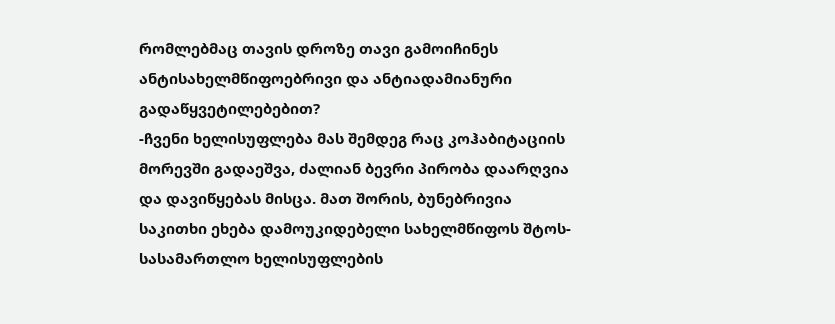რომლებმაც თავის დროზე თავი გამოიჩინეს ანტისახელმწიფოებრივი და ანტიადამიანური გადაწყვეტილებებით?
-ჩვენი ხელისუფლება მას შემდეგ რაც კოჰაბიტაციის მორევში გადაეშვა, ძალიან ბევრი პირობა დაარღვია და დავიწყებას მისცა. მათ შორის, ბუნებრივია საკითხი ეხება დამოუკიდებელი სახელმწიფოს შტოს- სასამართლო ხელისუფლების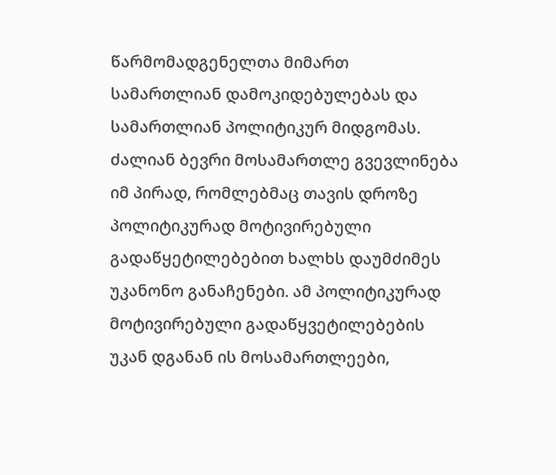წარმომადგენელთა მიმართ სამართლიან დამოკიდებულებას და სამართლიან პოლიტიკურ მიდგომას.
ძალიან ბევრი მოსამართლე გვევლინება იმ პირად, რომლებმაც თავის დროზე პოლიტიკურად მოტივირებული გადაწყეტილებებით ხალხს დაუმძიმეს უკანონო განაჩენები. ამ პოლიტიკურად მოტივირებული გადაწყვეტილებების უკან დგანან ის მოსამართლეები,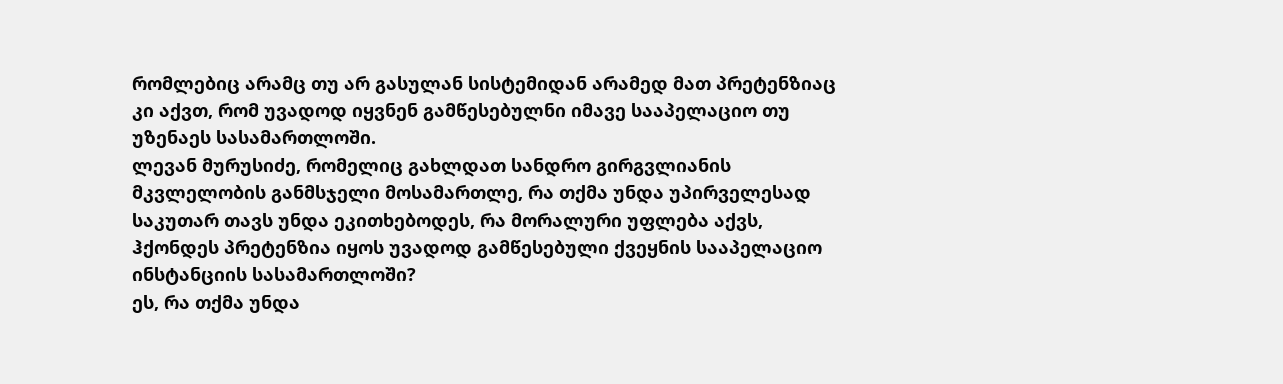რომლებიც არამც თუ არ გასულან სისტემიდან არამედ მათ პრეტენზიაც კი აქვთ, რომ უვადოდ იყვნენ გამწესებულნი იმავე სააპელაციო თუ უზენაეს სასამართლოში.
ლევან მურუსიძე, რომელიც გახლდათ სანდრო გირგვლიანის მკვლელობის განმსჯელი მოსამართლე, რა თქმა უნდა უპირველესად საკუთარ თავს უნდა ეკითხებოდეს, რა მორალური უფლება აქვს, ჰქონდეს პრეტენზია იყოს უვადოდ გამწესებული ქვეყნის სააპელაციო ინსტანციის სასამართლოში?
ეს, რა თქმა უნდა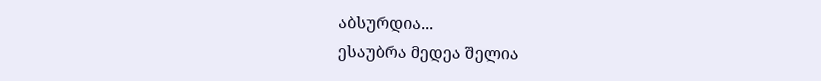აბსურდია...
ესაუბრა მედეა შელია